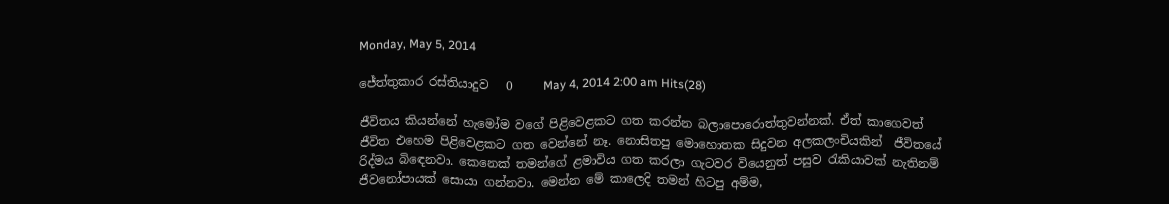Monday, May 5, 2014

ජේත්තුකාර රස්තියාදුව   0     May 4, 2014 2:00 am Hits(28)

ජීවිතය කියන්නේ හැමෝම වගේ පිළිවෙළකට ගත කරන්න බලාපොරොත්තුවන්නක්. ඒත් කාගෙවත් ජීවිත එහෙම පිළිවෙළකට ගත වෙන්නේ නෑ. නොසිතපු මොහොතක සිදුවන අලකලංචියකින්  ජීවිතයේ රිද්මය බිඳෙනවා. කෙනෙක් තමන්ගේ ළමාවිය ගත කරලා ගැටවර වියෙනුත් පසුව රැකියාවක් නැතිනම් ජීවනෝපායක් සොයා ගන්නවා. මෙන්න මේ කාලෙදි තමන් හිටපු අම්ම,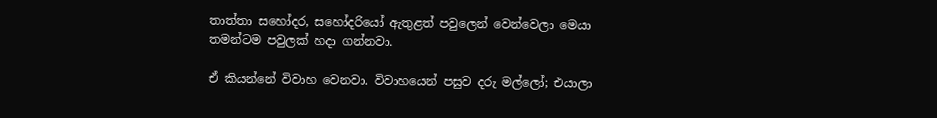තාත්තා සහෝදර, සහෝදරියෝ ඇතුළත් පවුලෙන් වෙන්වෙලා මෙයා තමන්ටම පවුලක් හදා ගන්නවා.

ඒ කියන්නේ විවාහ වෙනවා. විවාහයෙන් පසුව දරු මල්ලෝ; එයාලා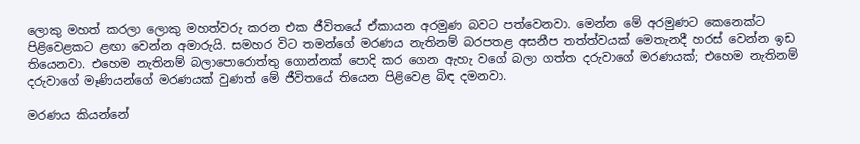ලොකු මහත් කරලා ලොකු මහත්වරු කරන එක ජීවිතයේ ඒකායන අරමුණ බවට පත්වෙනවා. මෙන්න මේ අරමුණට කෙනෙක්ට පිළිවෙළකට ළඟා වෙන්න අමාරුයි. සමහර විට තමන්ගේ මරණය නැතිනම් බරපතළ අසනීප තත්ත්වයක් මෙතැනදී හරස් වෙන්න ඉඩ තියෙනවා. එහෙම නැතිනම් බලාපොරොත්තු ගොන්නක් පොදි කර ගෙන ඇහැ වගේ බලා ගත්ත දරුවාගේ මරණයක්; එහෙම නැතිනම් දරුවාගේ මෑණියන්ගේ මරණයක් වුණත් මේ ජීවිතයේ තියෙන පිළිවෙළ බිඳ දමනවා.

මරණය කියන්නේ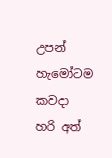උපන් හැමෝටම කවදා හරි අත්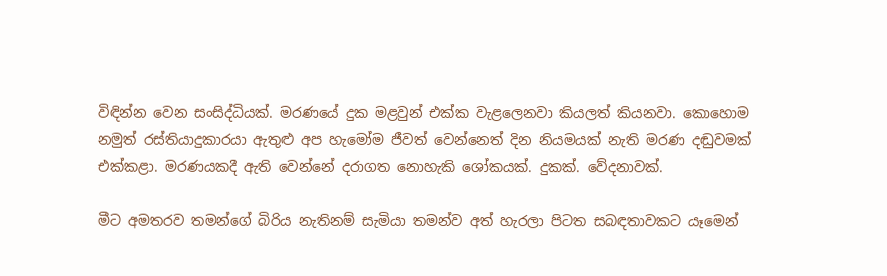විඳින්න වෙන සංසිද්ධියක්. මරණයේ දුක මළවුන් එක්ක වැළලෙනවා කියලත් කියනවා. කොහොම නමුත් රස්තියාදුකාරයා ඇතුළු අප හැමෝම ජීවත් වෙන්නෙත් දින නියමයක් නැති මරණ දඬුවමක් එක්කළා. මරණයකදී ඇති වෙන්නේ දරාගත නොහැකි ශෝකයක්. දුකක්. වේදනාවක්.

මීට අමතරව තමන්ගේ බිරිය නැතිනම් සැමියා තමන්ව අත් හැරලා පිටත සබඳතාවකට යෑමෙන්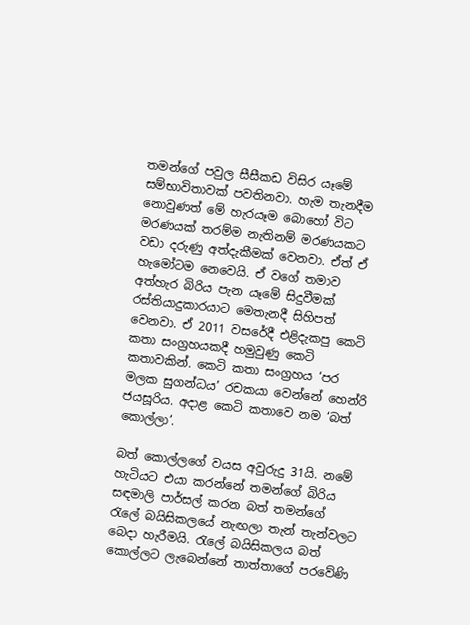තමන්ගේ පවුල සීසීකඩ විසිර යෑමේ සම්භාවිතාවක් පවතිනවා. හැම තැනදීම නොවුණත් මේ හැරයෑම බොහෝ විට මරණයක් තරම්ම නැතිනම් මරණයකට වඩා දරුණු අත්දැකීමක් වෙනවා. ඒත් ඒ හැමෝටම නෙවෙයි. ඒ වගේ තමාව අත්හැර බිරිය පැන යෑමේ සිදුවීමක් රස්තියාදුකාරයාට මෙතැනදී සිහිපත් වෙනවා. ඒ 2011 වසරේදී එළිදැකපු කෙටි කතා සංග්‍රහයකදී හමුවුණු කෙටි කතාවකින්. කෙටි කතා සංග්‍රහය ‘පර මලක සුගන්ධය’ රචකයා වෙන්නේ හෙන්රි ජයසූරිය. අදාළ කෙටි කතාවෙ නම ‘බත් කොල්ලා’.

බත් කොල්ලගේ වයස අවුරුදු 31යි. නමේ හැටියට එයා කරන්නේ තමන්ගේ බිරිය සඳමාලි පාර්සල් කරන බත් තමන්ගේ රැලේ බයිසිකලයේ නැඟලා තැන් තැන්වලට බෙදා හැරීමයි. රැලේ බයිසිකලය බත් කොල්ලට ලැබෙන්නේ තාත්තාගේ පරවේණි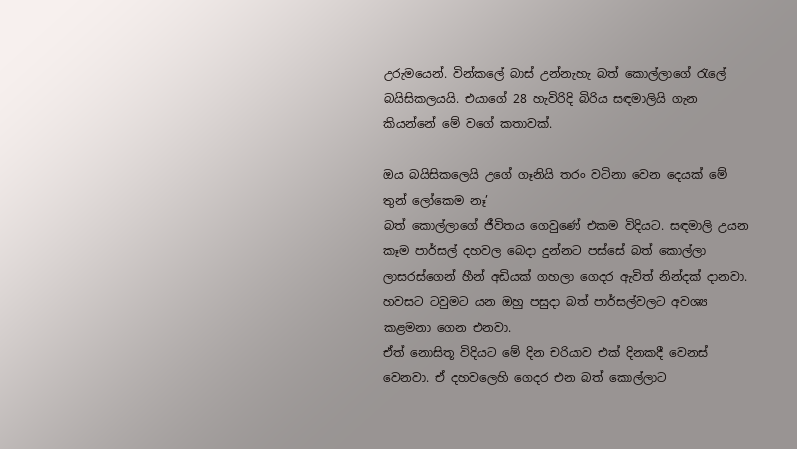උරුමයෙන්. වින්කලේ බාස් උන්නැහැ බත් කොල්ලාගේ රැලේ බයිසිකලයයි. එයාගේ 28 හැවිරිදි බිරිය සඳමාලියි ගැන කියන්නේ මේ වගේ කතාවක්.

ඔය බයිසිකලෙයි උගේ ගෑනියි තරං වටිනා වෙන දෙයක් මේ තුන් ලෝකෙම නෑ’
බත් කොල්ලාගේ ජීවිතය ගෙවුණේ එකම විදියට. සඳමාලි උයන කෑම පාර්සල් දහවල බෙදා දුන්නට පස්සේ බත් කොල්ලා ලාසරස්ගෙන් හීන් අඩියක් ගහලා ගෙදර ඇවිත් නින්දක් දානවා. හවසට ටවුමට යන ඔහු පසුදා බත් පාර්සල්වලට අවශ්‍ය කළමනා ගෙන එනවා.
ඒත් නොසිතූ විදියට මේ දින චරියාව එක් දිනකදී වෙනස් වෙනවා. ඒ දහවලෙහි ගෙදර එන බත් කොල්ලාට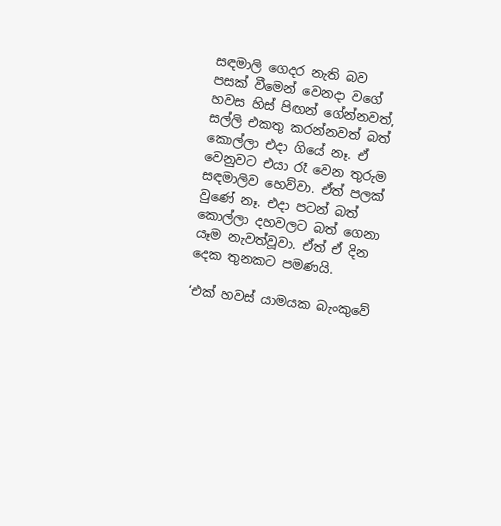සඳමාලි ගෙදර නැති බව පසක් වීමෙන් වෙනදා වගේ  හවස හිස් පිඟන් ගේන්නවත්, සල්ලි එකතු කරන්නවත් බත් කොල්ලා එදා ගියේ නෑ. ඒ වෙනුවට එයා රෑ වෙන තුරුම සඳමාලිව හෙව්වා. ඒත් පලක් වුණේ නෑ. එදා පටන් බත් කොල්ලා දහවලට බත් ගෙනා යෑම නැවත්වූවා. ඒත් ඒ දින දෙක තුනකට පමණයි.

‘එක් හවස් යාමයක බැංකුවේ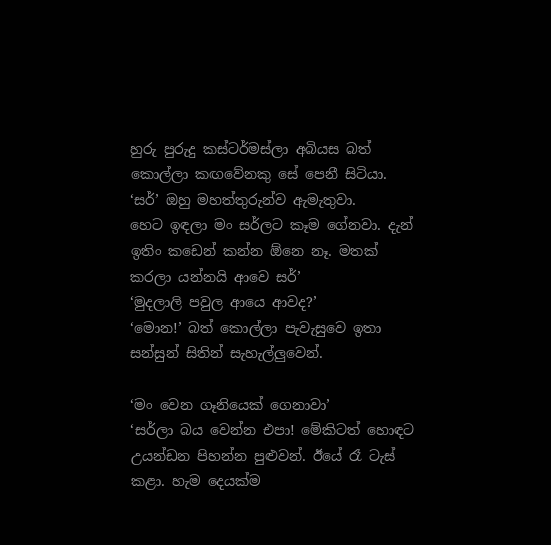හුරු පුරුදු කස්ටර්මස්ලා අබියස බත් කොල්ලා කඟවේනකු සේ පෙනී සිටියා.
‘සර්’ ඔහු මහත්තුරුන්ව ඇමැතුවා.
හෙට ඉඳලා මං සර්ලට කෑම ගේනවා. දැන් ඉතිං කඩෙන් කන්න ඕනෙ නෑ. මතක් කරලා යන්නයි ආවෙ සර්’
‘මුදලාලි පවුල ආයෙ ආවද?’
‘මොන!’ බත් කොල්ලා පැවැසුවෙ ඉතා සන්සුන් සිතින් සැහැල්ලුවෙන්.

‘මං වෙන ගෑනියෙක් ගෙනාවා’
‘සර්ලා බය වෙන්න එපා! මේකිටත් හොඳට උයන්ඩන පිහන්න පුළුවන්. ඊයේ රෑ ටැස් කළා. හැම දෙයක්ම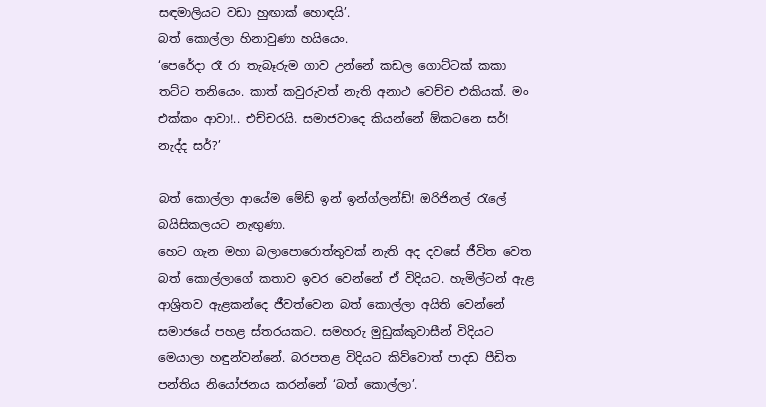සඳමාලියට වඩා හුඟාක් හොඳයි’.
බත් කොල්ලා හිනාවුණා හයියෙං.
‘පෙරේදා රෑ රා තැබෑරුම ගාව උන්නේ කඩල ගොට්ටක් කකා තට්ට තනියෙං. කාත් කවුරුවත් නැති අනාථ වෙච්ච එකියක්. මං එක්කං ආවා!.. එච්චරයි. සමාජවාදෙ කියන්නේ ඕකටනෙ සර්! නැද්ද සර්?’

බත් කොල්ලා ආයේම මේඩ් ඉන් ඉන්ග්ලන්ඩ්! ඔරිජිනල් රැලේ බයිසිකලයට නැඟුණා.
හෙට ගැන මහා බලාපොරොත්තුවක් නැති අද දවසේ ජීවිත වෙත බත් කොල්ලාගේ කතාව ඉවර වෙන්නේ ඒ විදියට. හැමිල්ටන් ඇළ ආශ්‍රිතව ඇළකන්දෙ ජීවත්වෙන බත් කොල්ලා අයිති වෙන්නේ සමාජයේ පහළ ස්තරයකට. සමහරු මුඩුක්කුවාසීන් විදියට මෙයාලා හඳුන්වන්නේ. බරපතළ විදියට කිව්වොත් පාදඩ පීඩිත පන්තිය නියෝජනය කරන්නේ ‘බත් කොල්ලා’.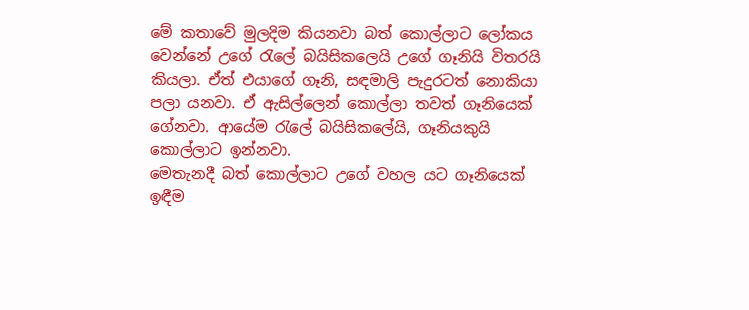මේ කතාවේ මුලදිම කියනවා බත් කොල්ලාට ලෝකය වෙන්නේ උගේ රැලේ බයිසිකලෙයි උගේ ගෑනියි විතරයි කියලා. ඒත් එයාගේ ගෑනි, සඳමාලි පැදුරටත් නොකියා පලා යනවා. ඒ ඇසිල්ලෙන් කොල්ලා තවත් ගෑනියෙක් ගේනවා. ආයේම රැලේ බයිසිකලේයි, ගෑනියකුයි කොල්ලාට ඉන්නවා.
මෙතැනදී බත් කොල්ලාට උගේ වහල යට ගෑනියෙක් ඉඳීම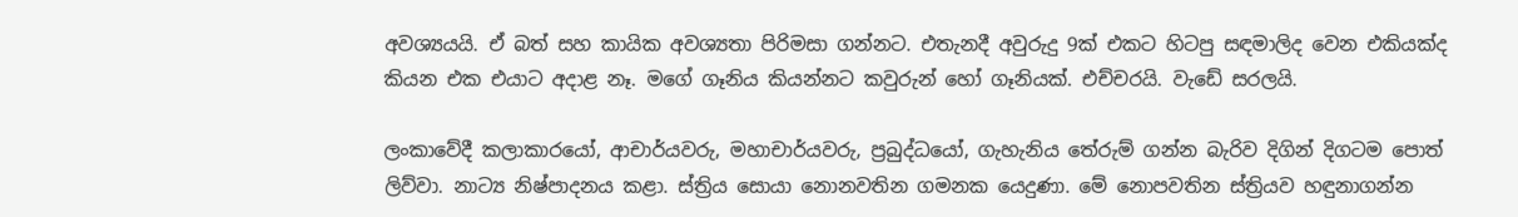අවශ්‍යයයි. ඒ බත් සහ කායික අවශ්‍යතා පිරිමසා ගන්නට. එතැනදී අවුරුදු 9ක් එකට හිටපු සඳමාලිද වෙන එකියක්ද කියන එක එයාට අදාළ නෑ. මගේ ගෑනිය කියන්නට කවුරුන් හෝ ගෑනියක්. එච්චරයි. වැඩේ සරලයි.

ලංකාවේදී කලාකාරයෝ, ආචාර්යවරු, මහාචාර්යවරු, ප්‍රබුද්ධයෝ, ගැහැනිය තේරුම් ගන්න බැරිව දිගින් දිගටම පොත් ලිව්වා. නාට්‍ය නිෂ්පාදනය කළා. ස්ත්‍රිය සොයා නොනවතින ගමනක යෙදුණා. මේ නොපවතින ස්ත්‍රියව හඳුනාගන්න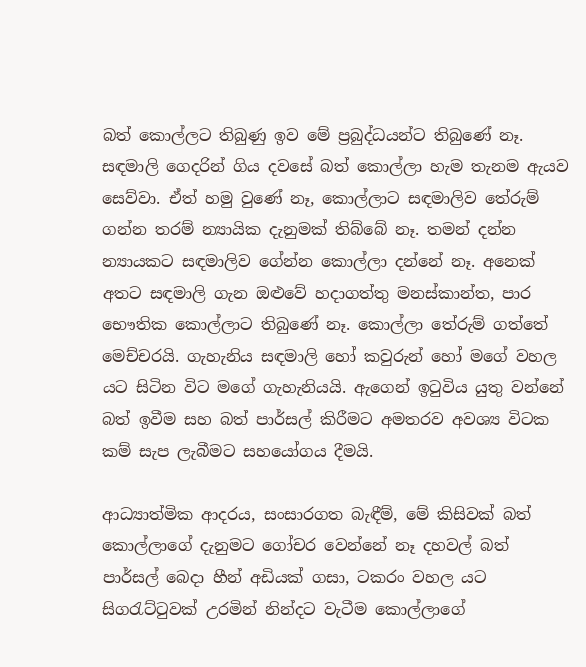බත් කොල්ලට තිබුණු ඉව මේ ප්‍රබුද්ධයන්ට තිබුණේ නෑ.
සඳමාලි ගෙදරින් ගිය දවසේ බත් කොල්ලා හැම තැනම ඇයව සෙව්වා. ඒත් හමු වුණේ නෑ, කොල්ලාට සඳමාලිව තේරුම් ගන්න තරම් න්‍යායික දැනුමක් තිබ්බේ නෑ. තමන් දන්න න්‍යායකට සඳමාලිව ගේන්න කොල්ලා දන්නේ නෑ. අනෙක් අතට සඳමාලි ගැන ඔළුවේ හදාගත්තු මනස්කාන්ත, පාර භෞතික කොල්ලාට තිබුණේ නෑ. කොල්ලා තේරුම් ගත්තේ මෙච්චරයි. ගැහැනිය සඳමාලි හෝ කවුරුන් හෝ මගේ වහල යට සිටින විට මගේ ගැහැනියයි. ඇගෙන් ඉටුවිය යුතු වන්නේ බත් ඉවීම සහ බත් පාර්සල් කිරීමට අමතරව අවශ්‍ය විටක කම් සැප ලැබීමට සහයෝගය දීමයි.

ආධ්‍යාත්මික ආදරය, සංසාරගත බැඳීම්, මේ කිසිවක් බත් කොල්ලාගේ දැනුමට ගෝචර වෙන්නේ නෑ දහවල් බත් පාර්සල් බෙදා හීන් අඩියක් ගසා, ටකරං වහල යට සිගරැට්ටුවක් උරමින් නින්දට වැටීම කොල්ලාගේ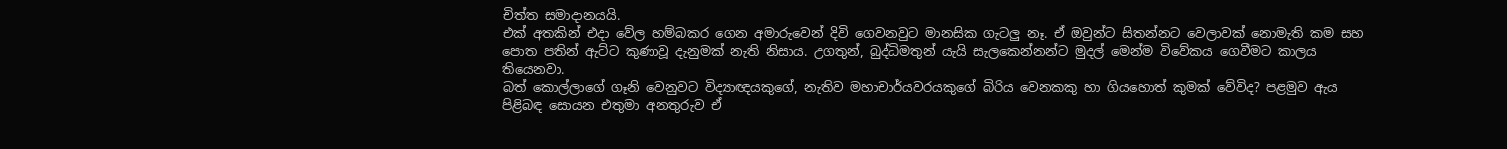චිත්ත සමාදානයයි.
එක් අතකින් එදා වේල හම්බකර ගෙන අමාරුවෙන් දිවි ගෙවනවුට මානසික ගැටලු නෑ. ඒ ඔවුන්ට සිතන්නට වෙලාවක් නොමැති කම සහ පොත පතින් ඇට්ට කුණාවූ දැනුමක් නැති නිසාය. උගතුන්, බුද්ධිමතුන් යැයි සැලකෙන්නන්ට මුදල් මෙන්ම විවේකය ගෙවීමට කාලය තියෙනවා.
බත් කොල්ලාගේ ගෑනි වෙනුවට විද්‍යාඥයකුගේ, නැතිව මහාචාර්යවරයකුගේ බිරිය වෙනකකු හා ගියහොත් කුමක් වේවිද? පළමුව ඇය පිළිබඳ සොයන එතුමා අනතුරුව ඒ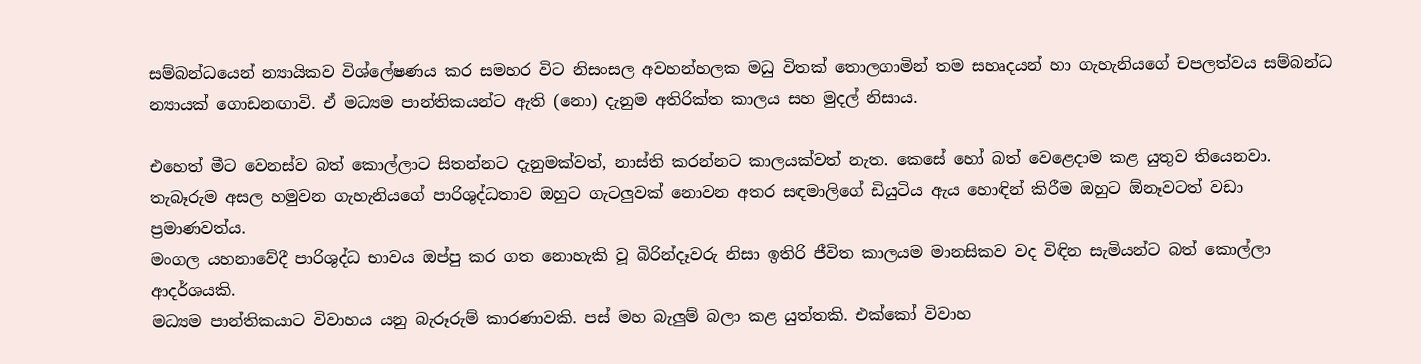සම්බන්ධයෙන් න්‍යායිකව විශ්ලේෂණය කර සමහර විට නිසංසල අවහන්හලක මධු විතක් තොලගාමින් තම සහෘදයන් හා ගැහැනියගේ චපලත්වය සම්බන්ධ න්‍යායක් ගොඩනඟාවි. ඒ මධ්‍යම පාන්තිකයන්ට ඇති (නො) දැනුම අතිරික්ත කාලය සහ මුදල් නිසාය.

එහෙත් මීට වෙනස්ව බත් කොල්ලාට සිතන්නට දැනුමක්වත්, නාස්ති කරන්නට කාලයක්වත් නැත. කෙසේ හෝ බත් වෙළෙදාම කළ යුතුව තියෙනවා. තැබෑරුම අසල හමුවන ගැහැනියගේ පාරිශුද්ධතාව ඔහුට ගැටලුවක් නොවන අතර සඳමාලිගේ ඩියුටිය ඇය හොඳින් කිරීම ඔහුට ඕනෑවටත් වඩා ප්‍රමාණවත්ය.
මංගල යහනාවේදී පාරිශුද්ධ භාවය ඔප්පු කර ගත නොහැකි වූ බිරින්දෑවරු නිසා ඉතිරි ජීවිත කාලයම මානසිකව වද විඳින සැමියන්ට බත් කොල්ලා ආදර්ශයකි.
මධ්‍යම පාන්තිකයාට විවාහය යනු බැරූරුම් කාරණාවකි. පස් මහ බැලුම් බලා කළ යුත්තකි. එක්කෝ විවාහ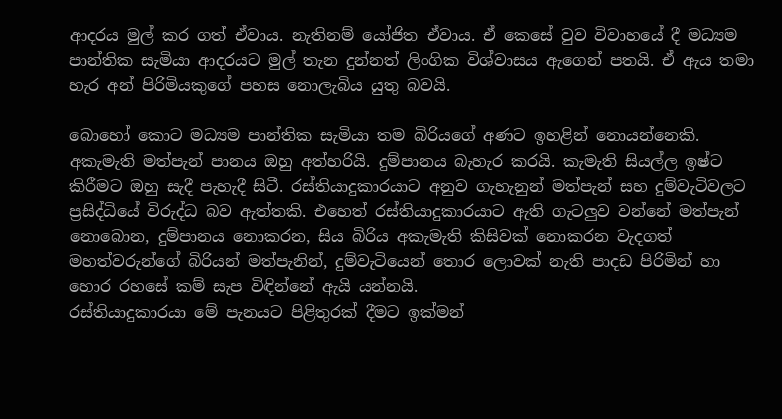ආදරය මුල් කර ගත් ඒවාය. නැතිනම් යෝජිත ඒවාය. ඒ කෙසේ වුව විවාහයේ දී මධ්‍යම පාන්තික සැමියා ආදරයට මුල් තැන දුන්නත් ලිංගික විශ්වාසය ඇගෙන් පතයි. ඒ ඇය තමා හැර අන් පිරිමියකුගේ පහස නොලැබිය යුතු බවයි.

බොහෝ කොට මධ්‍යම පාන්තික සැමියා තම බිරියගේ අණට ඉහළින් නොයන්නෙකි. අකැමැති මත්පැන් පානය ඔහු අත්හරියි. දුම්පානය බැහැර කරයි. කැමැති සියල්ල ඉෂ්ට කිරීමට ඔහු සැදී පැහැදී සිටී. රස්තියාදුකාරයාට අනුව ගැහැනුන් මත්පැන් සහ දුම්වැටිවලට ප්‍රසිද්ධියේ විරුද්ධ බව ඇත්තකි. එහෙත් රස්තියාදුකාරයාට ඇති ගැටලුව වන්නේ මත්පැන් නොබොන, දුම්පානය නොකරන, සිය බිරිය අකැමැති කිසිවක් නොකරන වැදගත් මහත්වරුන්ගේ බිරියන් මත්පැනින්, දුම්වැටියෙන් තොර ලොවක් නැති පාදඩ පිරිමින් හා හොර රහසේ කම් සැප විඳින්නේ ඇයි යන්නයි.
රස්තියාදුකාරයා මේ පැනයට පිළිතුරක් දීමට ඉක්මන්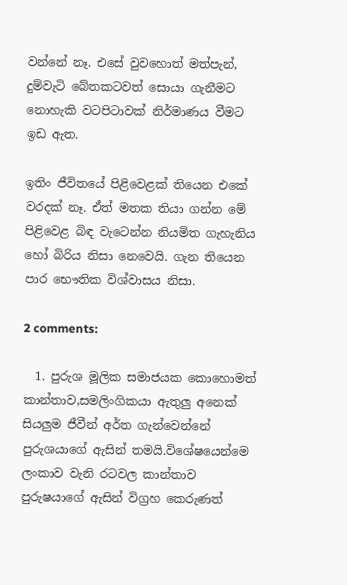වන්නේ නෑ. එසේ වුවහොත් මත්පැන්, දුම්වැටි බේතකටවත් සොයා ගැනීමට නොහැකි වටපිටාවක් නිර්මාණය වීමට ඉඩ ඇත.

ඉතිං ජීවිතයේ පිළිවෙළක් තියෙන එකේ වරදක් නෑ. ඒත් මතක තියා ගන්න මේ පිළිවෙළ බිඳ වැටෙන්න නියමිත ගැහැනිය හෝ බිරිය නිසා නෙවෙයි. ගැන තියෙන පාර භෞතික විශ්වාසය නිසා.

2 comments:

  1. පුරුශ මූලික සමාජයක කොහොමත් කාන්තාව,සමලිංගිකයා ඇතුලු අනෙක් සියලුම ජීවීන් අර්ත ගැන්වෙන්නේ පුරුශයාගේ ඇසින් තමයි.විශේෂයෙන්මෙ ලංකාව වැනි රටවල කාන්තාව පුරුෂයාගේ ඇසින් විග්‍රහ කෙරුණත්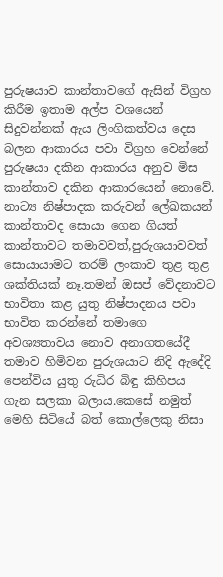පුරුෂයාව කාන්තාවගේ ඇසින් විග්‍රහ කිරීම ඉතාම අල්ප වශයෙන් සිදුවන්නක් ඇය ලිංගිකත්වය දෙස බලන ආකාරය පවා විග්‍රහ වෙන්නේ පුරුෂයා දකින ආකාරය අනුව මිස කාන්තාව දකින ආකාරයෙන් නොවේ. නාට්‍ය නිෂ්පාදක කරුවන් ලේඛකයන් කාන්තාවද සොයා ගෙන ගියත් කාන්තාවට තමාවවත්,පුරුශයාවවත් සොයායාමට තරම් ලංකාව තුළ තුළ ශක්තියක් නෑ.තමන් ඔසප් වේදනාවට භාවිතා කළ යුතු නිෂ්පාදනය පවා භාවිත කරන්නේ තමාගෙ අවශ්‍යතාවය නොව අනාගතයේදී තමාව හිමිවන පුරුශයාට නිදි ඇදේදි පෙන්විය යුතු රුධිර බිඳු කිහිපය ගැන සලකා බලාය.කෙසේ නමුත් මෙහි සිටියේ බත් කොල්ලෙකු නිසා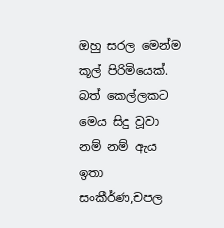ඔහු සරල මෙන්ම කූල් පිරිමියෙක්. බත් කෙල්ලකට මෙය සිදු වූවා නම් නම් ඇය ඉතා සංකීර්ණ,චපල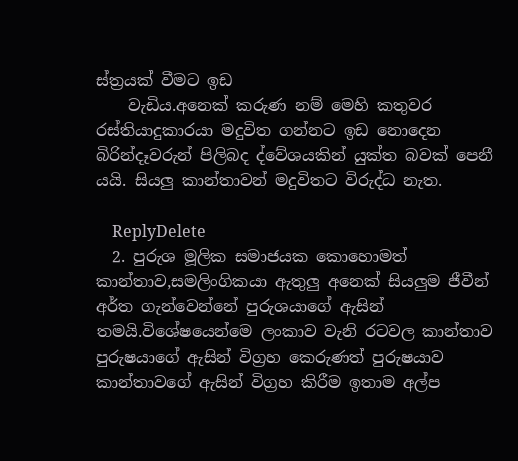ස්ත්‍රයක් වීමට ඉඩ
    වැඩිය.අනෙක් කරුණ නම් මෙහි කතුවර රස්තියාදුකාරයා මදුවිත ගන්නට ඉඩ නොදෙන බිරින්දෑවරුන් පිලිබද ද්වේශයකින් යුක්ත බවක් පෙනී යයි. සියලු කාන්තාවන් මදුවිතට විරුද්ධ නැත.

    ReplyDelete
  2. පුරුශ මූලික සමාජයක කොහොමත් කාන්තාව,සමලිංගිකයා ඇතුලු අනෙක් සියලුම ජීවීන් අර්ත ගැන්වෙන්නේ පුරුශයාගේ ඇසින් තමයි.විශේෂයෙන්මෙ ලංකාව වැනි රටවල කාන්තාව පුරුෂයාගේ ඇසින් විග්‍රහ කෙරුණත් පුරුෂයාව කාන්තාවගේ ඇසින් විග්‍රහ කිරීම ඉතාම අල්ප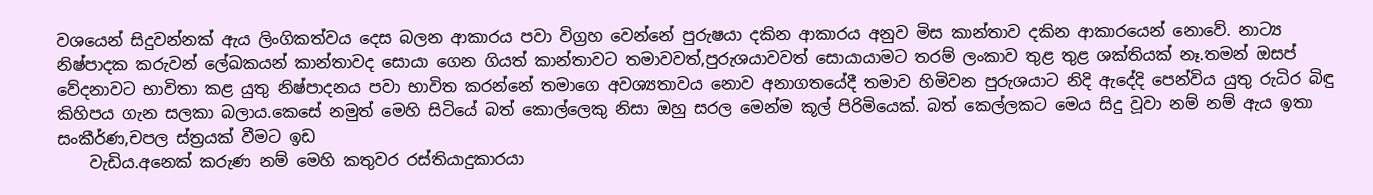වශයෙන් සිදුවන්නක් ඇය ලිංගිකත්වය දෙස බලන ආකාරය පවා විග්‍රහ වෙන්නේ පුරුෂයා දකින ආකාරය අනුව මිස කාන්තාව දකින ආකාරයෙන් නොවේ. නාට්‍ය නිෂ්පාදක කරුවන් ලේඛකයන් කාන්තාවද සොයා ගෙන ගියත් කාන්තාවට තමාවවත්,පුරුශයාවවත් සොයායාමට තරම් ලංකාව තුළ තුළ ශක්තියක් නෑ.තමන් ඔසප් වේදනාවට භාවිතා කළ යුතු නිෂ්පාදනය පවා භාවිත කරන්නේ තමාගෙ අවශ්‍යතාවය නොව අනාගතයේදී තමාව හිමිවන පුරුශයාට නිදි ඇදේදි පෙන්විය යුතු රුධිර බිඳු කිහිපය ගැන සලකා බලාය.කෙසේ නමුත් මෙහි සිටියේ බත් කොල්ලෙකු නිසා ඔහු සරල මෙන්ම කූල් පිරිමියෙක්. බත් කෙල්ලකට මෙය සිදු වූවා නම් නම් ඇය ඉතා සංකීර්ණ,චපල ස්ත්‍රයක් වීමට ඉඩ
    වැඩිය.අනෙක් කරුණ නම් මෙහි කතුවර රස්තියාදුකාරයා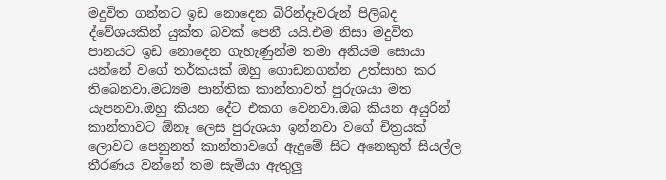මදුවිත ගන්නට ඉඩ නොදෙන බිරින්දෑවරුන් පිලිබද ද්වේශයකින් යුක්ත බවක් පෙනී යයි.එම නිසා මදුවිත පානයට ඉඩ නොදෙන ගැහැණුන්ම තමා අනියම සොයා යන්නේ වගේ තර්කයක් ඔහු ගොඩනගන්න උත්සාහ කර තිබෙනවා.මධ්‍යම පාන්තික කාන්තාවත් පුරුශයා මත යැපනවා.ඔහු කියන දේට එකග වෙනවා.ඔබ කියන අයුරින් කාන්තාවට ඕනෑ ලෙස පුරුශයා ඉන්නවා වගේ චිත්‍රයක් ලොවට පෙනුනත් කාන්තාවගේ ඇදුමේ සිට අනෙකුත් සියල්ල තීරණය වන්නේ තම සැමියා ඇතුලු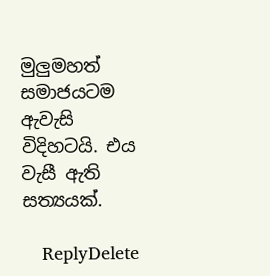මුලුමහත් සමාජයටම ඇවැසි විදිහටයි. එය වැසී ඇති සත්‍යයක්.

    ReplyDelete